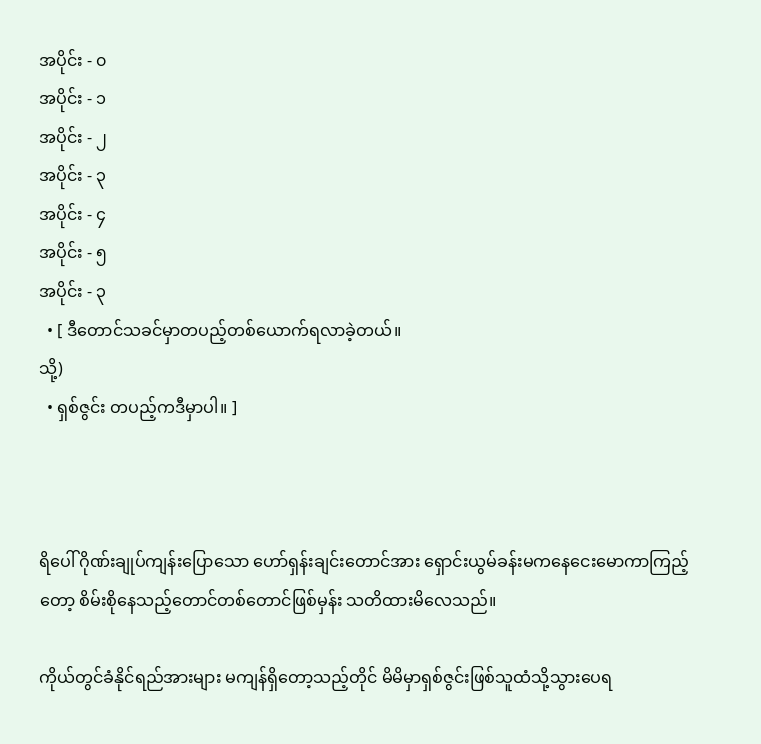အပိုင်း - ၀
အပိုင်း - ၁
အပိုင်း - ၂
အပိုင်း - ၃
အပိုင်း - ၄
အပိုင်း - ၅
အပိုင်း - ၃
  • [ ဒီတောင်သခင်မှာတပည့်တစ်ယောက်ရလာခဲ့တယ်။
သို့)
  • ရှစ်ဇွင်း တပည့်ကဒီမှာပါ။ ]



ရိပေါ် ဂိုဏ်းချုပ်ကျန်းပြောသော ဟော်ရှန်းချင်းတောင်အား ရှောင်းယွမ်ခန်းမကနေငေးမောကာကြည့်တော့ စိမ်းစိုနေသည့်တောင်တစ်တောင်ဖြစ်မှန်း သတိထားမိလေသည်။

ကိုယ်တွင်ခံနိုင်ရည်အားများ မကျန်ရှိတော့သည့်တိုင် မိမိမှာရှစ်ဇွင်းဖြစ်သူထံသို့သွားပေရ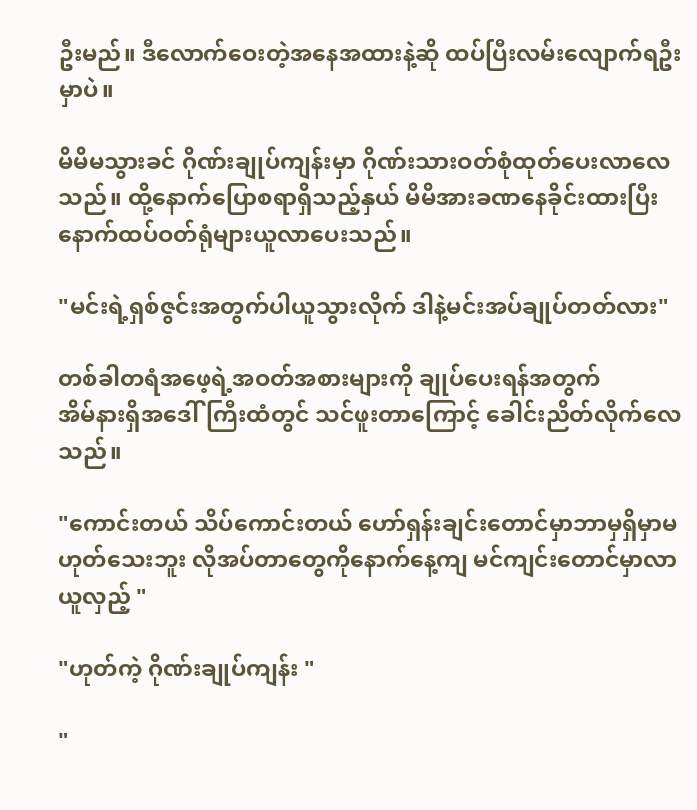ဦးမည်။ ဒီလောက်ဝေးတဲ့အနေအထားနဲ့ဆို ထပ်ပြီးလမ်းလျောက်ရဦးမှာပဲ။

မိမိမသွားခင် ဂိုဏ်းချုပ်ကျန်းမှာ ဂိုဏ်းသားဝတ်စုံထုတ်ပေးလာလေသည်။ ထို့နောက်ပြောစရာရှိသည့်နှယ် မိမိအားခဏနေခိုင်းထားပြီး နောက်ထပ်ဝတ်ရုံများယူလာပေးသည်။

"မင်းရဲ့ရှစ်ဇွင်းအတွက်ပါယူသွားလိုက် ဒါနဲ့မင်းအပ်ချုပ်တတ်လား"

တစ်ခါတရံအဖေ့ရဲ့အဝတ်အစားများကို ချုပ်ပေးရန်အတွက်
အိမ်နားရှိအဒေါ်ကြီးထံတွင် သင်ဖူးတာကြောင့် ခေါင်းညိတ်လိုက်လေသည်။

"ကောင်းတယ် သိပ်ကောင်းတယ် ဟော်ရှန်းချင်းတောင်မှာဘာမှရှိမှာမဟုတ်သေးဘူး လိုအပ်တာတွေကိုနောက်နေ့ကျ မင်ကျင်းတောင်မှာလာယူလှည့် "

"ဟုတ်ကဲ့ ဂိုဏ်းချုပ်ကျန်း "

"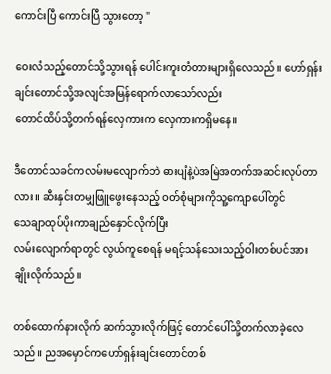ကောင်းပြီ ကောင်းပြီ သွားတော့ "

ဝေးလံသည့်တောင်သို့သွားရန် ပေါင်းကူးတံတားများရှိလေသည်။ ဟော်ရှန်းချင်းတောင်သို့အလျင်အမြန်ရောက်လာသော်လည်း
တောင်ထိပ်သို့တက်ရန်လှေကားက လှေကားကရှိမနေ။

ဒီတောင်သခင်ကလမ်းမလျောက်ဘဲ ဓားပျံနဲ့ပဲအမြဲအတက်အဆင်းလုပ်တာလား။ ဆီးနှင်းတမျှဖြူဖွေးနေသည့် ဝတ်စုံများကိုသူ့ကျောပေါ်တွင်
သေချာထုပ်ပိုးကာချည်နှောင်လိုက်ပြီး
လမ်းလျောက်ရာတွင် လွယ်ကူစေရန် မရင့်သန်သေးသည့်ဝါးတစ်ပင်အားချိုးလိုက်သည်။

တစ်ထောက်နားလိုက် ဆက်သွားလိုက်ဖြင့် တောင်ပေါ်သို့တက်လာခဲ့လေသည်။ ညအမှောင်ကဟော်ရှန်းချင်းတောင်တစ်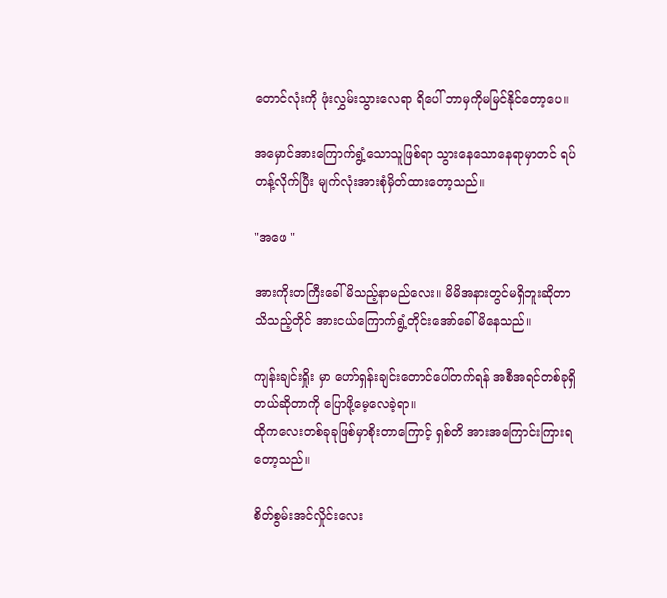တောင်လုံးကို ဖုံးလွှမ်းသွားလေရာ ရိပေါ် ဘာမှကိုမမြင်နိုင်တော့ပေ။

အမှောင်အားကြောက်ရွံ့သောသူဖြစ်ရာ သွားနေသောနေရာမှာတင် ရပ်တန့်လိုက်ပြီး မျက်လုံးအားစုံမှိတ်ထားတော့သည်။

"အဖေ "

အားကိုးတကြီးခေါ်မိသည့်နာမည်လေး။ မိမိအနားတွင်မရှိဘူးဆိုတာသိသည့်တိုင် အားငယ်ကြောက်ရွံ့တိုင်းအော်ခေါ်မိနေသည်။

ကျန်းချင်းရှိုး မှာ ဟော်ရှန်းချင်းတောင်ပေါ်တက်ရန် အစီအရင်တစ်ခုရှိတယ်ဆိုတာကို ပြောဖို့မေ့လေခဲ့ရာ။
ထိုကလေးတစ်ခုခုဖြစ်မှာစိုးတာကြောင့် ရှစ်တိ အားအကြောင်းကြားရတော့သည်။

စိတ်စွမ်းအင်လှိုင်းလေး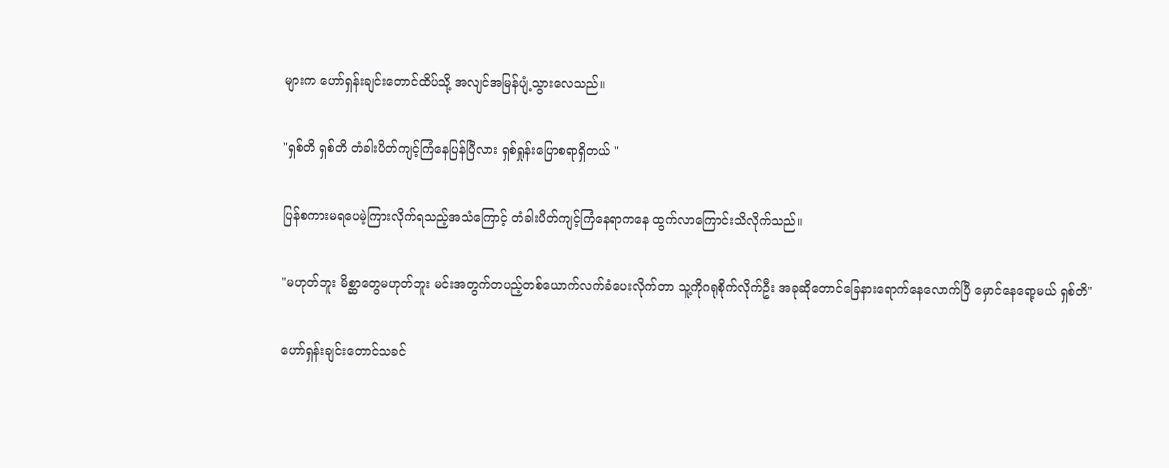များက ဟော်ရှန်းချင်းတောင်ထိပ်သို့ အလျင်အမြန်ပျံ့သွားလေသည်။

"ရှစ်တိ ရှစ်တိ တံခါးပိတ်ကျင့်ကြံနေပြန်ပြီလား ရှစ်ရှုန်းပြောစရာရှိတယ် "

ပြန်စကားမရပေမဲ့ကြားလိုက်ရသည့်အသံကြောင့် တံခါးပိတ်ကျင့်ကြံနေရာကနေ ထွက်လာကြောင်းသိလိုက်သည်။

"မဟုတ်ဘူး မိစ္ဆာတွေမဟုတ်ဘူး မင်းအတွက်တပည့်တစ်ယောက်လက်ခံပေးလိုက်တာ သူ့ကိုဂရုစိုက်လိုက်ဦး အခုဆိုတောင်ခြေနားရောက်နေလောက်ပြီ မှောင်နေရော့မယ် ရှစ်တိ"

ဟော်ရှန်းချင်းတောင်သခင်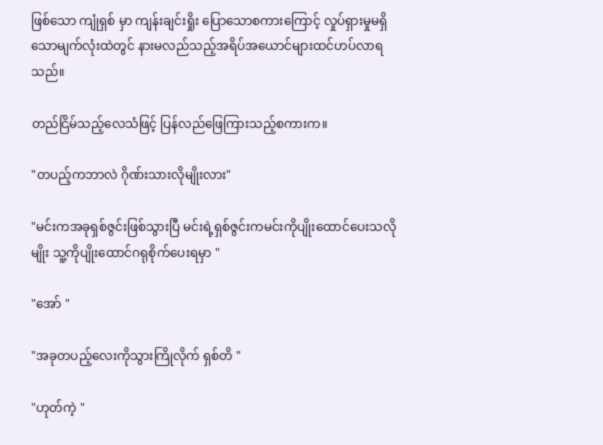ဖြစ်သော ကျုံရှစ် မှာ ကျန်းချင်းရှိုး ပြောသောစကားကြောင့် လှုပ်ရှားမှုမရှိသောမျက်လုံးထဲတွင် နားမလည်သည့်အရိပ်အယောင်များထင်ဟပ်လာရသည်။

တည်ငြိမ်သည့်လေသံဖြင့် ပြန်လည်ဖြေကြားသည့်စကားက။

"တပည့်ကဘာလဲ ဂိုဏ်းသားလိုမျိုးလား"

"မင်းကအခုရှစ်ဇွင်းဖြစ်သွားပြီ မင်းရဲ့ရှစ်ဇွင်းကမင်းကိုပျိုးထောင်ပေးသလိုမျိုး သူ့ကိုပျိုးထောင်ဂရုစိုက်ပေးရမှာ "

"အော် "

"အခုတပည့်လေးကိုသွားကြိုလိုက် ရှစ်တိ "

"ဟုတ်ကဲ့ "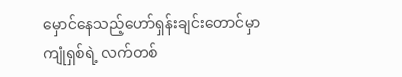မှောင်နေသည့်ဟော်ရှန်းချင်းတောင်မှာ ကျုံရှစ်ရဲ့ လက်တစ်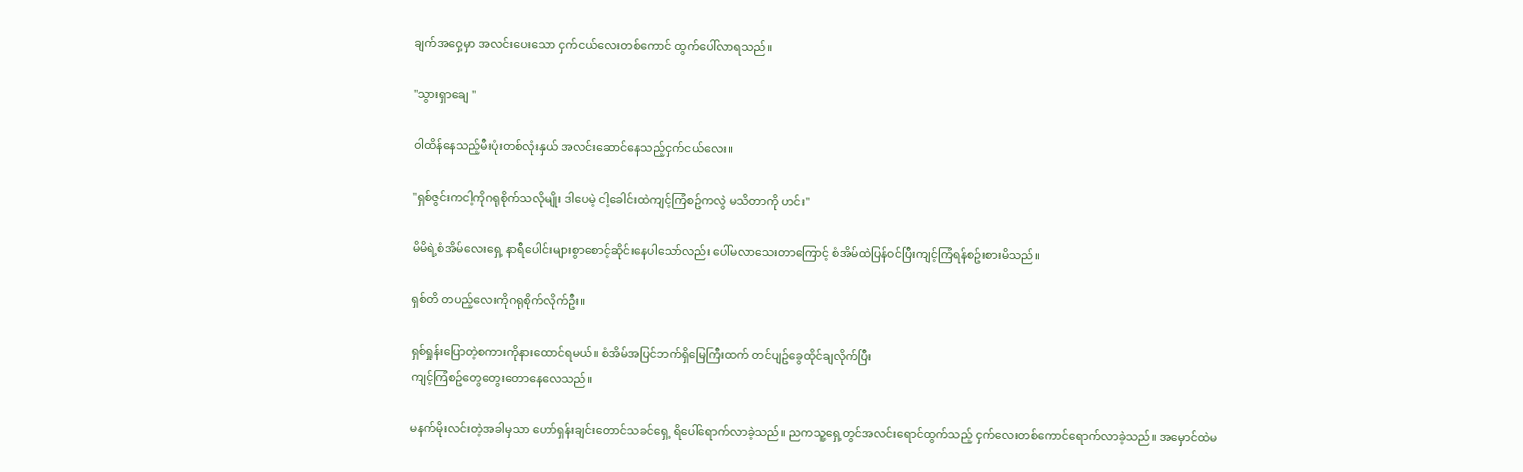ချက်အဝှေ့မှာ အလင်းပေးသော ငှက်ငယ်လေးတစ်ကောင် ထွက်ပေါ်လာရသည်။

"သွားရှာချေ "

ဝါထိန်နေသည့်မီးပုံးတစ်လုံးနှယ် အလင်းဆောင်နေသည့်ငှက်ငယ်လေး။

"ရှစ်ဇွင်းကငါ့ကိုဂရုစိုက်သလိုမျိုး ဒါပေမဲ့ ငါ့ခေါင်းထဲကျင့်ကြံစဥ်ကလွဲ မသိတာကို ဟင်း"

မိမိရဲ့စံအိမ်လေးရှေ့ နာရီပေါင်းများစွာစောင့်ဆိုင်းနေပါသော်လည်း ပေါ်မလာသေးတာကြောင့် စံအိမ်ထဲပြန်ဝင်ပြီးကျင့်ကြံရန်စဥ်းစားမိသည်။

ရှစ်တိ တပည့်လေးကိုဂရုစိုက်လိုက်ဦး။

ရှစ်ရှုန်းပြောတဲ့စကားကိုနားထောင်ရမယ်။ စံအိမ်အပြင်ဘက်ရှိမြေကြီးထက် တင်ပျဥ်ခွေထိုင်ချလိုက်ပြီး
ကျင့်ကြံစဥ်တွေတွေးတောနေလေသည်။

မနက်မိုးလင်းတဲ့အခါမှသာ ဟော်ရှန်းချင်းတောင်သခင်ရှေ့ ရိပေါ်ရောက်လာခဲ့သည်။ ညကသူ့ရှေ့တွင်အလင်းရောင်ထွက်သည့် ငှက်လေးတစ်ကောင်ရောက်လာခဲ့သည်။ အမှောင်ထဲမ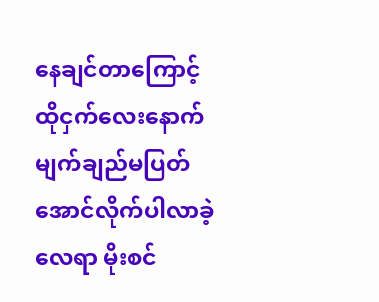နေချင်တာကြောင့် ထိုငှက်လေးနောက် မျက်ချည်မပြတ်အောင်လိုက်ပါလာခဲ့လေရာ မိုးစင်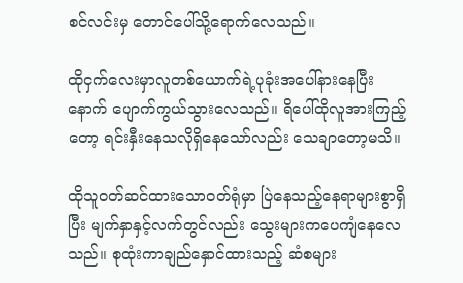စင်လင်းမှ တောင်ပေါ်သို့ရောက်လေသည်။

ထိုငှက်လေးမှာလူတစ်ယောက်ရဲ့ပုခုံးအပေါ်နားနေပြီးနောက် ပျောက်ကွယ်သွားလေသည်။ ရိပေါ်ထိုလူအားကြည့်တော့ ရင်းနှီးနေသလိုရှိနေသော်လည်း သေချာတော့မသိ။

ထိုသူဝတ်ဆင်ထားသောဝတ်ရုံမှာ ပြဲနေသည့်နေရာများစွာရှိပြီး မျက်နှာနှင့်လက်တွင်လည်း သွေးများကပေကျံနေလေသည်။ စုထုံးကာချည်နှောင်ထားသည့် ဆံစများ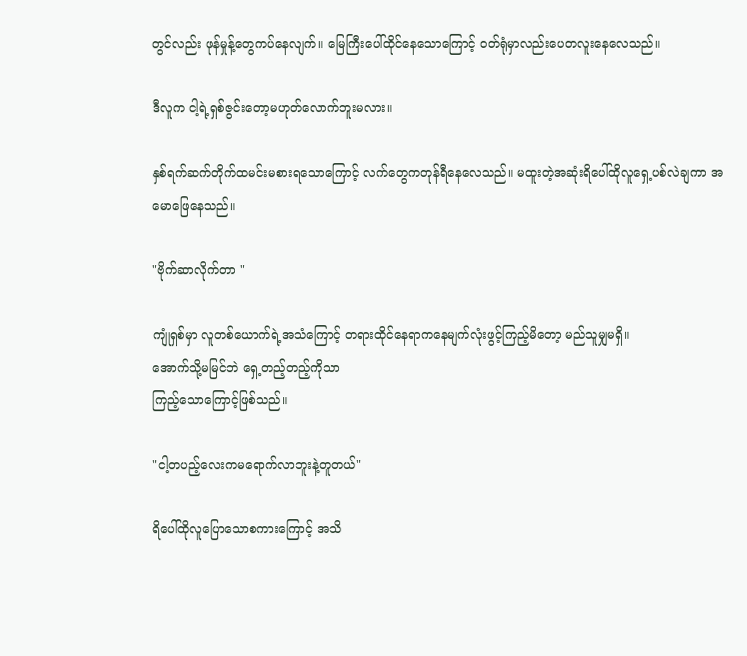တွင်လည်း ဖုန်မှုန့်တွေကပ်နေလျက်။ မြေကြီးပေါ်ထိုင်နေသောကြောင့် ဝတ်ရုံမှာလည်းပေတလူးနေလေသည်။

ဒီလူက ငါ့ရဲ့ရှစ်ဇွင်းတော့မဟုတ်လောက်ဘူးမလား။

နှစ်ရက်ဆက်တိုက်ထမင်းမစားရသောကြောင့် လက်တွေကတုန်ရီနေလေသည်။ မထူးတဲ့အဆုံးရိပေါ်ထိုလူရှေ့ပစ်လဲချကာ အမောဖြေနေသည်။

"ဗိုက်ဆာလိုက်တာ "

ကျုံရှစ်မှာ လူတစ်ယောက်ရဲ့အသံကြောင့် တရားထိုင်နေရာကနေမျက်လုံးဖွင့်ကြည့်မိတော့ မည်သူမျှမရှိ။
အောက်သို့မမြင်ဘဲ ရှေ့တည့်တည့်ကိုသာ
ကြည့်သောကြောင့်ဖြစ်သည်။

"ငါ့တပည့်လေးကမရောက်လာဘူးနဲ့တူတယ်"

ရိပေါ်ထိုလူပြောသောစကားကြောင့် အသိ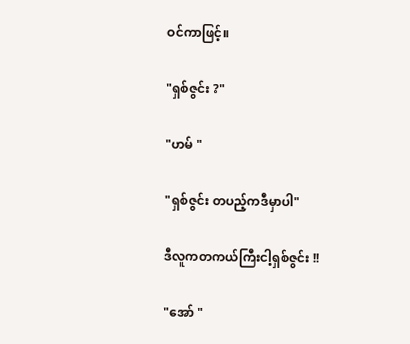ဝင်ကာဖြင့်။

"ရှစ်ဇွင်း ?"

"ဟမ် "

"ရှစ်ဇွင်း တပည့်ကဒီမှာပါ"

ဒီလူကတကယ်ကြီးငါ့ရှစ်ဇွင်း !!

"အော် "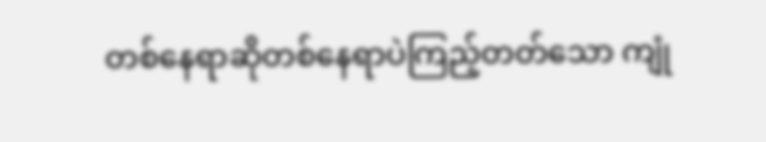တစ်နေရာဆိုတစ်နေရာပဲကြည့်တတ်သော ကျုံ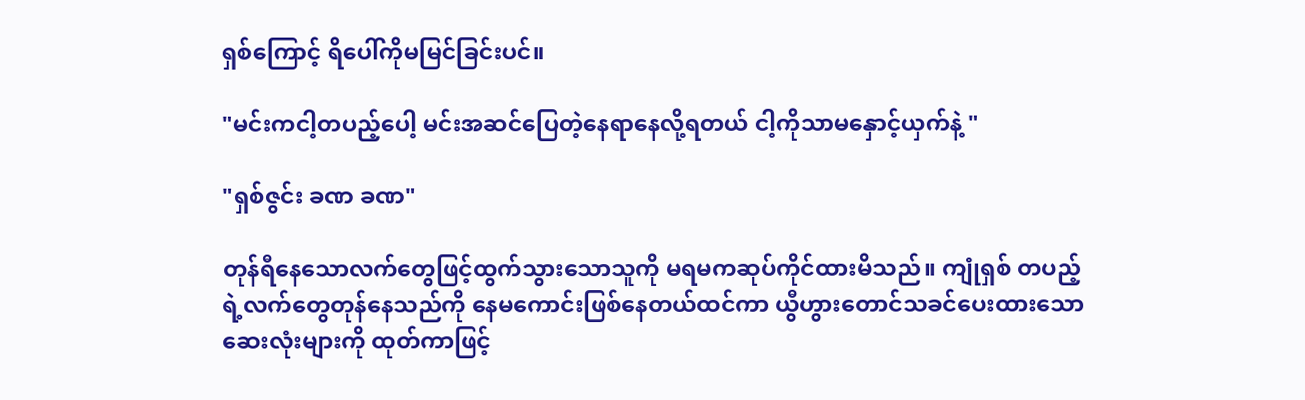ရှစ်ကြောင့် ရိပေါ်ကိုမမြင်ခြင်းပင်။

"မင်းကငါ့တပည့်ပေါ့ မင်းအဆင်ပြေတဲ့နေရာနေလို့ရတယ် ငါ့ကိုသာမနှောင့်ယှက်နဲ့ "

"ရှစ်ဇွင်း ခဏ ခဏ"

တုန်ရီနေသောလက်တွေဖြင့်ထွက်သွားသောသူကို မရမကဆုပ်ကိုင်ထားမိသည်။ ကျုံရှစ် တပည့်ရဲ့လက်တွေတုန်နေသည်ကို နေမကောင်းဖြစ်နေတယ်ထင်ကာ ယွီဟွားတောင်သခင်ပေးထားသောဆေးလုံးများကို ထုတ်ကာဖြင့်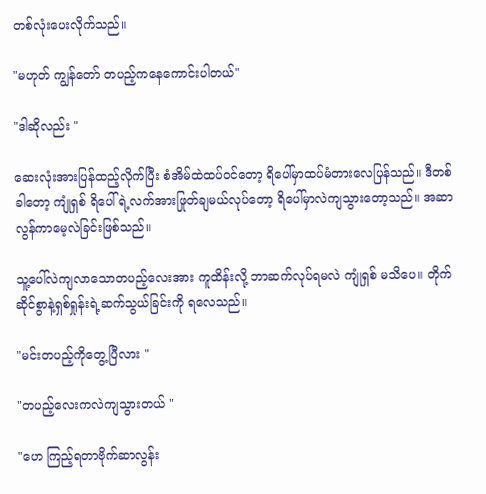တစ်လုံးပေးလိုက်သည်။

"မဟုတ် ကျွန်တော် တပည့်ကနေကောင်းပါတယ်"

"ဒါဆိုလည်း "

ဆေးလုံးအားပြန်ထည့်လိုက်ပြီး စံအိမ်ထဲထပ်ဝင်တော့ ရိပေါ်မှာထပ်မံတားလေပြန်သည်။ ဒီတစ်ခါတော့ ကျုံရှစ် ရိပေါ်ရဲ့လက်အားဖြုတ်ချမယ်လုပ်တော့ ရိပေါ်မှာလဲကျသွားတော့သည်။ အဆာလွန်ကာမေ့လဲခြင်းဖြစ်သည်။

သူ့ပေါ်လဲကျလာသောတပည့်လေးအား ကူထိန်းလို့ ဘာဆက်လုပ်ရမလဲ ကျုံရှစ် မသိပေ။ တိုက်ဆိုင်စွာနဲ့ရှစ်ရှုန်းရဲ့ဆက်သွယ်ခြင်းကို ရလေသည်။

"မင်းတပည့်ကိုတွေ့ပြီလား "

"တပည့်လေးကလဲကျသွားတယ် "

"ဟေ ကြည့်ရတာဗိုက်ဆာလွန်း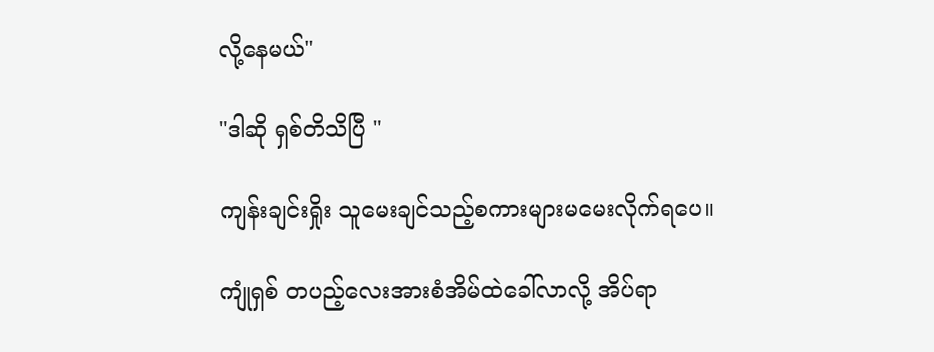လို့နေမယ်"

"ဒါဆို ရှစ်တိသိပြီ "

ကျန်းချင်းရှိုး သူမေးချင်သည့်စကားများမမေးလိုက်ရပေ။

ကျုံရှစ် တပည့်လေးအားစံအိမ်ထဲခေါ်လာလို့ အိပ်ရာ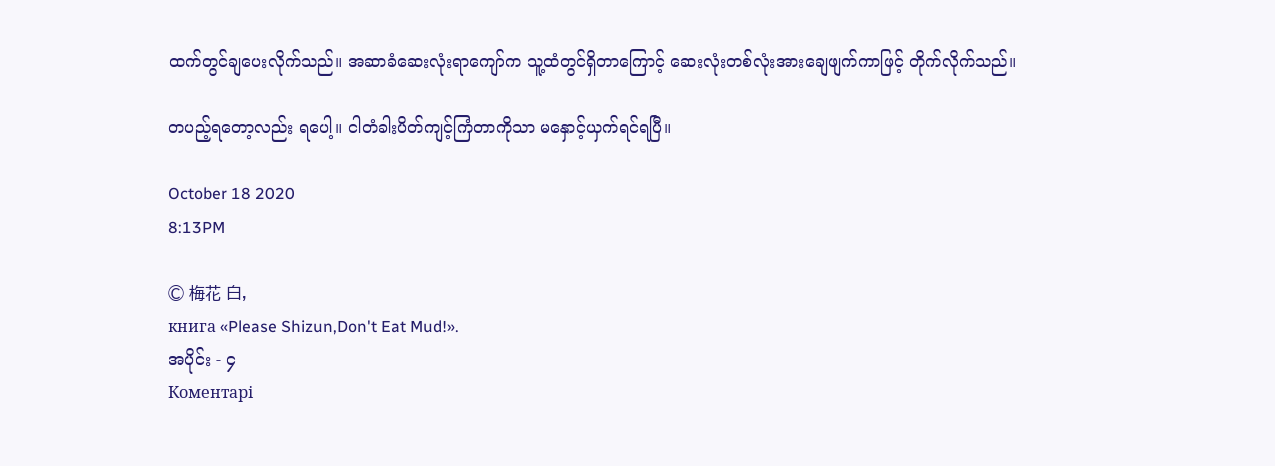ထက်တွင်ချပေးလိုက်သည်။ အဆာခံဆေးလုံးရာကျော်က သူ့ထံတွင်ရှိတာကြောင့် ဆေးလုံးတစ်လုံးအားချေဖျက်ကာဖြင့် တိုက်လိုက်သည်။

တပည့်ရတော့လည်း ရပေါ့။ ငါတံခါးပိတ်ကျင့်ကြံတာကိုသာ မနှောင့်ယှက်ရင်ရပြီ။

October 18 2020
8:13PM

© 梅花 白,
книга «Please Shizun,Don't Eat Mud!».
အပိုင်း - ၄
Коментарі